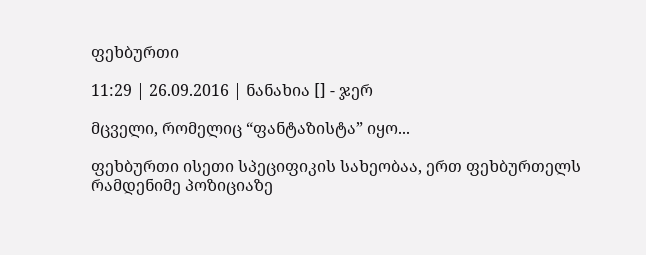ფეხბურთი

11:29 | 26.09.2016 | ნანახია [] - ჯერ

მცველი, რომელიც “ფანტაზისტა” იყო...

ფეხბურთი ისეთი სპეციფიკის სახეობაა, ერთ ფეხბურთელს რამდენიმე პოზიციაზე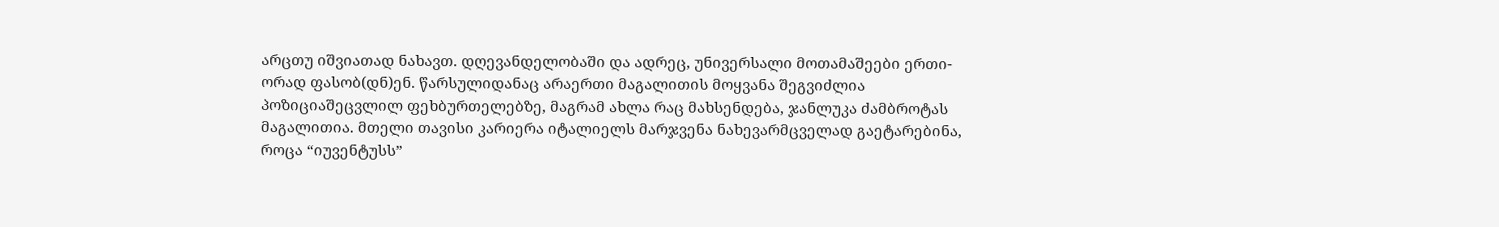არცთუ იშვიათად ნახავთ. დღევანდელობაში და ადრეც, უნივერსალი მოთამაშეები ერთი-ორად ფასობ(დნ)ენ. წარსულიდანაც არაერთი მაგალითის მოყვანა შეგვიძლია პოზიციაშეცვლილ ფეხბურთელებზე, მაგრამ ახლა რაც მახსენდება, ჯანლუკა ძამბროტას მაგალითია. მთელი თავისი კარიერა იტალიელს მარჯვენა ნახევარმცველად გაეტარებინა, როცა “იუვენტუსს”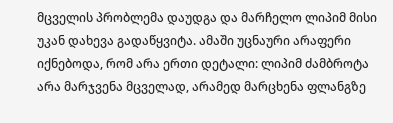მცველის პრობლემა დაუდგა და მარჩელო ლიპიმ მისი უკან დახევა გადაწყვიტა. ამაში უცნაური არაფერი იქნებოდა, რომ არა ერთი დეტალი: ლიპიმ ძამბროტა არა მარჯვენა მცველად, არამედ მარცხენა ფლანგზე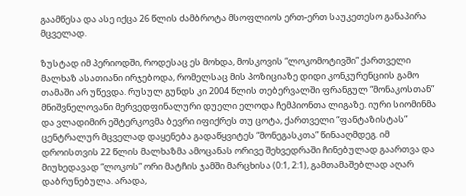გაამწესა და ასე იქცა 26 წლის ძამბროტა მსოფლიოს ერთ-ერთ საუკეთესო განაპირა მცველად.

ზუსტად იმ პერიოდში, როდესაც ეს მოხდა, მოსკოვის “ლოკომოტივში” ქართველი მალხაზ ასათიანი ირჯებოდა, რომელსაც მის პოზიციაზე დიდი კონკურენციის გამო თამაში არ უწევდა. რუსულ გუნდს კი 2004 წლის თებერვალში ფრანგულ “მონაკოსთან” მნიშვნელოვანი მერვედფინალური დუელი ელოდა ჩემპიონთა ლიგაზე. იური სიომინმა და ვლადიმირ ეშტერკოვმა ბევრი იფიქრეს თუ ცოტა, ქართველი “ფანტაზისტას” ცენტრალურ მცველად დაყენება გადაწყვიტეს “მონეგასკთა” წინააღმდეგ. იმ დროისთვის 22 წლის მალხაზმა ამოცანას ორივე შეხვედრაში ჩინებულად გაართვა და მიუხედავად “ლოკოს” ორი მატჩის ჯამში მარცხისა (0:1, 2:1), გამთამაშებლად აღარ დაბრუნებულა. არადა,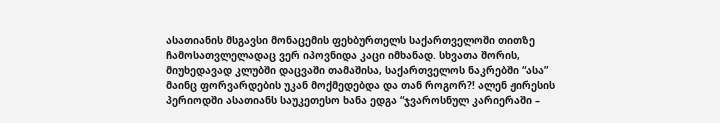ასათიანის მსგავსი მონაცემის ფეხბურთელს საქართველოში თითზე ჩამოსათვლელადაც ვერ იპოვნიდა კაცი იმხანად. სხვათა შორის, მიუხედავად კლუბში დაცვაში თამაშისა, საქართველოს ნაკრებში “ასა” მაინც ფორვარდების უკან მოქმედებდა და თან როგორ?! ალენ ჟირესის პერიოდში ასათიანს საუკეთესო ხანა ედგა “ჯვაროსნულ კარიერაში –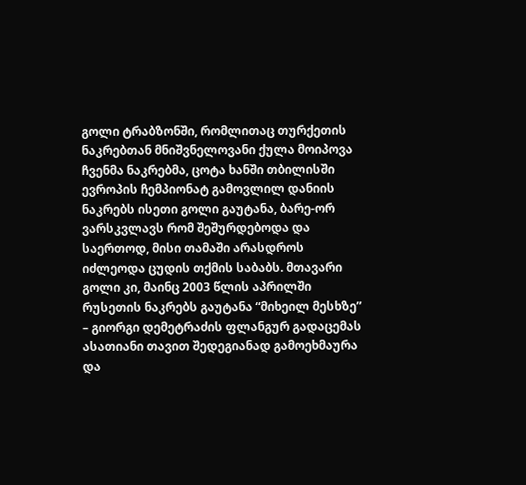გოლი ტრაბზონში, რომლითაც თურქეთის ნაკრებთან მნიშვნელოვანი ქულა მოიპოვა ჩვენმა ნაკრებმა, ცოტა ხანში თბილისში ევროპის ჩემპიონატ გამოვლილ დანიის ნაკრებს ისეთი გოლი გაუტანა, ბარე-ორ ვარსკვლავს რომ შეშურდებოდა და საერთოდ, მისი თამაში არასდროს იძლეოდა ცუდის თქმის საბაბს. მთავარი გოლი კი, მაინც 2003 წლის აპრილში რუსეთის ნაკრებს გაუტანა “მიხეილ მესხზე” – გიორგი დემეტრაძის ფლანგურ გადაცემას ასათიანი თავით შედეგიანად გამოეხმაურა და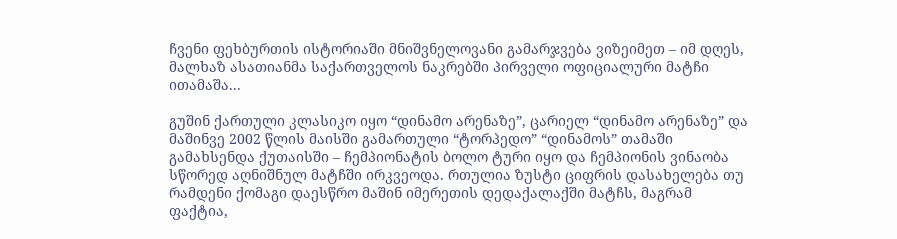ჩვენი ფეხბურთის ისტორიაში მნიშვნელოვანი გამარჯვება ვიზეიმეთ – იმ დღეს, მალხაზ ასათიანმა საქართველოს ნაკრებში პირველი ოფიციალური მატჩი ითამაშა...

გუშინ ქართული კლასიკო იყო “დინამო არენაზე”, ცარიელ “დინამო არენაზე” და მაშინვე 2002 წლის მაისში გამართული “ტორპედო” “დინამოს” თამაში გამახსენდა ქუთაისში – ჩემპიონატის ბოლო ტური იყო და ჩემპიონის ვინაობა სწორედ აღნიშნულ მატჩში ირკვეოდა. რთულია ზუსტი ციფრის დასახელება თუ რამდენი ქომაგი დაესწრო მაშინ იმერეთის დედაქალაქში მატჩს, მაგრამ ფაქტია,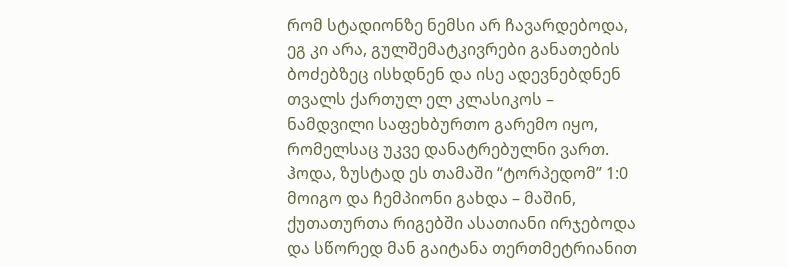რომ სტადიონზე ნემსი არ ჩავარდებოდა, ეგ კი არა, გულშემატკივრები განათების ბოძებზეც ისხდნენ და ისე ადევნებდნენ თვალს ქართულ ელ კლასიკოს – ნამდვილი საფეხბურთო გარემო იყო, რომელსაც უკვე დანატრებულნი ვართ. ჰოდა, ზუსტად ეს თამაში “ტორპედომ” 1:0 მოიგო და ჩემპიონი გახდა – მაშინ, ქუთათურთა რიგებში ასათიანი ირჯებოდა და სწორედ მან გაიტანა თერთმეტრიანით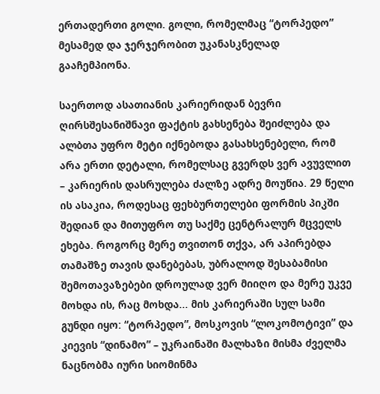ერთადერთი გოლი. გოლი, რომელმაც “ტორპედო” მესამედ და ჯერჯერობით უკანასკნელად გააჩემპიონა.

საერთოდ ასათიანის კარიერიდან ბევრი ღირსშესანიშნავი ფაქტის გახსენება შეიძლება და ალბთა უფრო მეტი იქნებოდა გასახსენებელი, რომ არა ერთი დეტალი, რომელსაც გვერდს ვერ ავუვლით – კარიერის დასრულება ძალზე ადრე მოუწია. 29 წელი ის ასაკია, როდესაც ფეხბურთელები ფორმის პიკში შედიან და მითუფრო თუ საქმე ცენტრალურ მცველს ეხება. როგორც მერე თვითონ თქვა, არ აპირებდა თამაშზე თავის დანებებას, უბრალოდ შესაბამისი შემოთავაზებები დროულად ვერ მიიღო და მერე უკვე მოხდა ის, რაც მოხდა... მის კარიერაში სულ სამი გუნდი იყო: “ტორპედო”, მოსკოვის “ლოკომოტივი” და კიევის “დინამო” – უკრაინაში მალხაზი მისმა ძველმა ნაცნობმა იური სიომინმა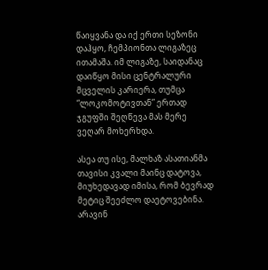წაიყვანა და იქ ერთი სეზონი დაჰყო, ჩემპიონთა ლიგაზეც ითამაშა. იმ ლიგაზე, საიდანაც დაიწყო მისი ცენტრალური მცველის კარიერა, თუმცა “ლოკომოტივთან” ერთად ჯგუფში შეღწევა მას მერე ვეღარ მოხერხდა.

ასეა თუ ისე, მალხაზ ასათიანმა თავისი კვალი მაინც დატოვა, მიუხედავად იმისა, რომ ბევრად მეტიც შეეძლო დაეტოვებინა. არავინ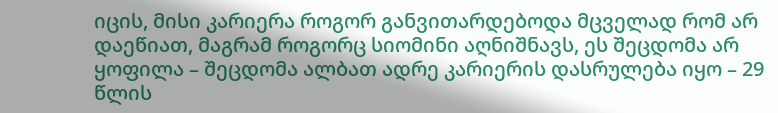იცის, მისი კარიერა როგორ განვითარდებოდა მცველად რომ არ დაეწიათ, მაგრამ როგორც სიომინი აღნიშნავს, ეს შეცდომა არ ყოფილა – შეცდომა ალბათ ადრე კარიერის დასრულება იყო – 29 წლის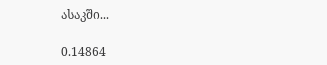ასაკში...

0.14864